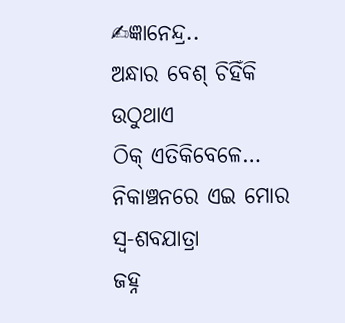✍ଜ୍ଞାନେନ୍ଦ୍ର..
ଅନ୍ଧାର ବେଶ୍ ଚିହିଁକି ଉଠୁଥାଏ
ଠିକ୍ ଏତିକିବେଳେ…
ନିକାଞ୍ଚନରେ ଏଇ ମୋର ସ୍ୱ-ଶବଯାତ୍ରା
ଜହ୍ନ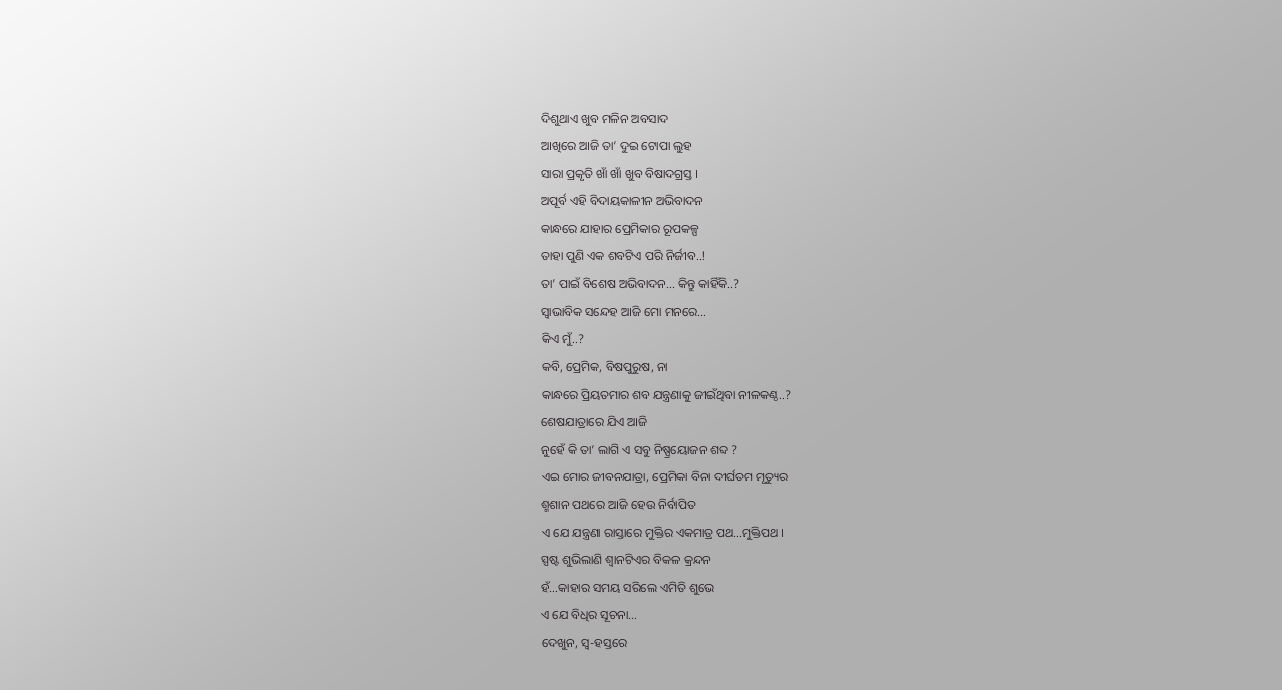ଦିଶୁଥାଏ ଖୁବ ମଳିନ ଅବସାଦ
ଆଖିରେ ଆଜି ତା’ ଦୁଇ ଟୋପା ଲୁହ
ସାରା ପ୍ରକୃତି ଖାଁ ଖାଁ ଖୁବ ବିଷାଦଗ୍ରସ୍ତ ।
ଅପୂର୍ବ ଏହି ବିଦାୟକାଳୀନ ଅଭିବାଦନ
କାନ୍ଧରେ ଯାହାର ପ୍ରେମିକାର ରୂପକଳ୍ପ
ତାହା ପୁଣି ଏକ ଶବଟିଏ ପରି ନିର୍ଜୀବ..!
ତା’ ପାଇଁ ବିଶେଷ ଅଭିବାଦନ… କିନ୍ତୁ କାହିଁକି..?
ସ୍ୱାଭାବିକ ସନ୍ଦେହ ଆଜି ମୋ ମନରେ…
କିଏ ମୁଁ..?
କବି, ପ୍ରେମିକ, ବିଷପୁରୁଷ, ନା
କାନ୍ଧରେ ପ୍ରିୟତମାର ଶବ ଯନ୍ତ୍ରଣାକୁ ଜୀଇଁଥିବା ନୀଳକଣ୍ଠ..?
ଶେଷଯାତ୍ରାରେ ଯିଏ ଆଜି
ନୁହେଁ କି ତା’ ଲାଗି ଏ ସବୁ ନିଷ୍ପ୍ରୟୋଜନ ଶବ୍ଦ ?
ଏଇ ମୋର ଜୀବନଯାତ୍ରା, ପ୍ରେମିକା ବିନା ଦୀର୍ଘତମ ମୃତ୍ୟୁର
ଶ୍ମଶାନ ପଥରେ ଆଜି ହେଉ ନିର୍ବାପିତ
ଏ ଯେ ଯନ୍ତ୍ରଣା ରାସ୍ତାରେ ମୁକ୍ତିର ଏକମାତ୍ର ପଥ…ମୁକ୍ତିପଥ ।
ସ୍ପଷ୍ଟ ଶୁଭିଲାଣି ଶ୍ବାନଟିଏର ବିକଳ କ୍ରନ୍ଦନ
ହଁ…କାହାର ସମୟ ସରିଲେ ଏମିତି ଶୁଭେ
ଏ ଯେ ବିଧିର ସୂଚନା…
ଦେଖୁନ, ସ୍ୱ-ହସ୍ତରେ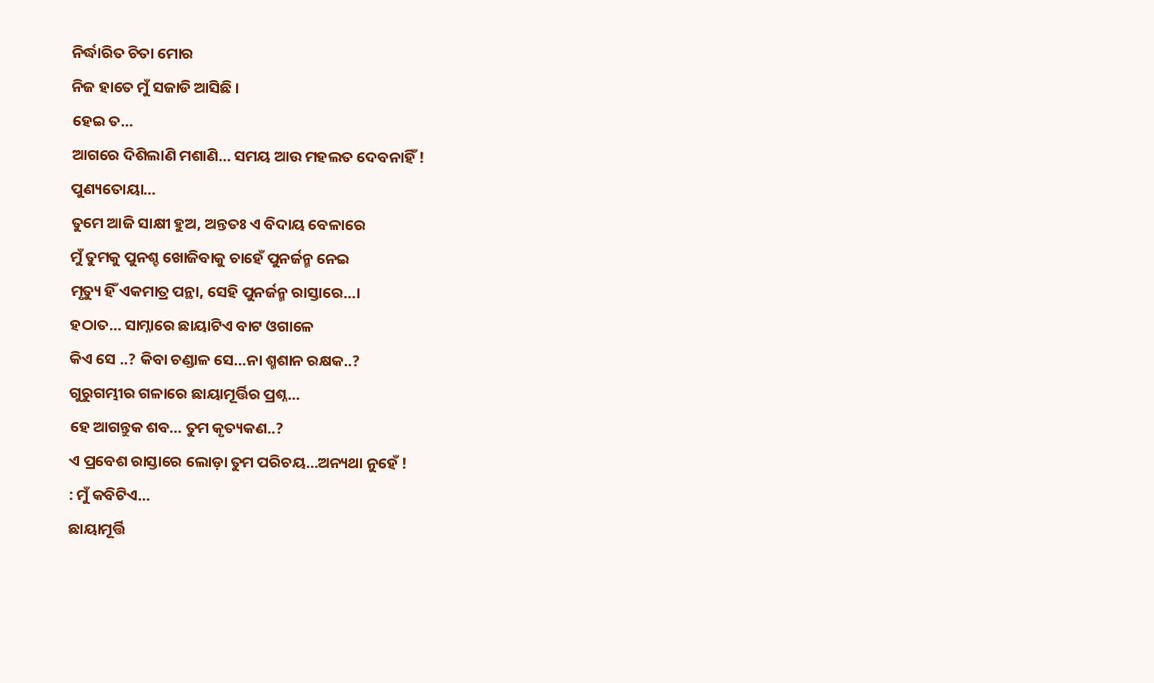ନିର୍ଦ୍ଧାରିତ ଚିତା ମୋର
ନିଜ ହାତେ ମୁଁ ସଜାଡି ଆସିଛି ।
ହେଇ ତ…
ଆଗରେ ଦିଶିଲାଣି ମଶାଣି… ସମୟ ଆଉ ମହଲତ ଦେବନାହିଁ !
ପୁଣ୍ୟତୋୟା…
ତୁମେ ଆଜି ସାକ୍ଷୀ ହୁଅ, ଅନ୍ତତଃ ଏ ବିଦାୟ ବେଳାରେ
ମୁଁ ତୁମକୁ ପୁନଶ୍ଚ ଖୋଜିବାକୁ ଚାହେଁ ପୁନର୍ଜନ୍ମ ନେଇ
ମୃତ୍ୟୁ ହିଁ ଏକମାତ୍ର ପନ୍ଥା, ସେହି ପୁନର୍ଜନ୍ମ ରାସ୍ତାରେ…।
ହଠାତ… ସାମ୍ନାରେ ଛାୟାଟିଏ ବାଟ ଓଗାଳେ
କିଏ ସେ ..? କିବା ଚଣ୍ଡାଳ ସେ…ନା ଶ୍ମଶାନ ରକ୍ଷକ..?
ଗୁରୁଗମ୍ଭୀର ଗଳାରେ ଛାୟାମୂର୍ତ୍ତିର ପ୍ରଶ୍ନ…
ହେ ଆଗନ୍ତୁକ ଶବ… ତୁମ କୃତ୍ୟକଣ..?
ଏ ପ୍ରବେଶ ରାସ୍ତାରେ ଲୋଡ଼ା ତୁମ ପରିଚୟ…ଅନ୍ୟଥା ନୁହେଁ !
: ମୁଁ କବିଟିଏ…
ଛାୟାମୂର୍ତ୍ତି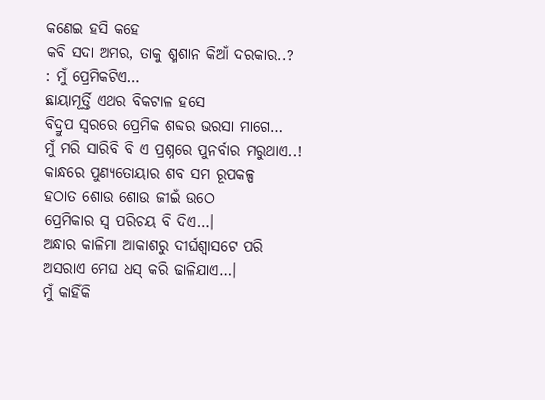କଣେଇ ହସି କହେ
କବି ସଦା ଅମର, ତାକୁ ଶ୍ମଶାନ କିଆଁ ଦରକାର..?
: ମୁଁ ପ୍ରେମିକଟିଏ…
ଛାୟାମୂର୍ତ୍ତି ଏଥର ବିକଟାଳ ହସେ
ବିଦ୍ରୁପ ସ୍ୱରରେ ପ୍ରେମିକ ଶବ୍ଦର ଭରସା ମାଗେ…
ମୁଁ ମରି ସାରିବି ବି ଏ ପ୍ରଶ୍ନରେ ପୁନର୍ବାର ମରୁଥାଏ..!
କାନ୍ଧରେ ପୁଣ୍ୟତୋୟାର ଶବ ସମ ରୂପକଳ୍ପ
ହଠାତ ଶୋଉ ଶୋଉ ଜୀଇଁ ଉଠେ
ପ୍ରେମିକାର ସ୍ୱ ପରିଚୟ ବି ଦିଏ…।
ଅନ୍ଧାର କାଳିମା ଆକାଶରୁ ଦୀର୍ଘଶ୍ଵାସଟେ ପରି
ଅସରାଏ ମେଘ ଧସ୍ କରି ଢାଳିଯାଏ…।
ମୁଁ କାହିଁକି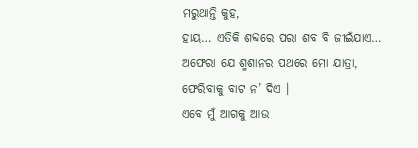ମରୁଥାନ୍ତି କୁହ,
ହାୟ… ଏତିକି ଶବ୍ଦରେ ପରା ଶବ ବି ଜୀଇଁଯାଏ…
ଅଫେରା ଯେ ଶ୍ମଶାନର ପଥରେ ମୋ ଯାତ୍ରା,
ଫେରିବାକୁ ବାଟ ନ’ ଦିଏ ।
ଏବେ ମୁଁ ଆଗକୁ ଆଉ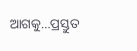ଆଗକୁ…ପ୍ରସ୍ତୁତ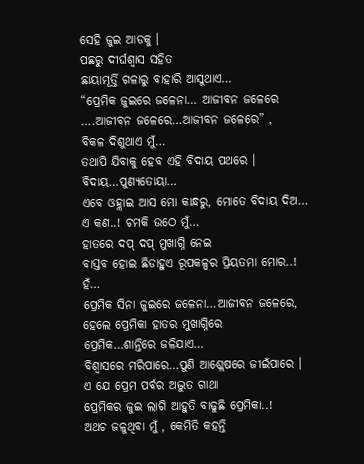ସେହି ଜୁଇ ଆଡକୁ ।
ପଛରୁ ଦୀର୍ଘଶ୍ଵାସ ସହିତ
ଛାୟାମୂର୍ତ୍ତି ଗଳାରୁ ବାହାରି ଆସୁଥାଏ…
“ପ୍ରେମିକ ଜୁଇରେ ଜଳେନା… ଆଜୀବନ ଜଳେରେ
….ଆଜୀବନ ଜଳେରେ…ଆଜୀବନ ଜଳେରେ” ,
ବିକଳ ଦିଶୁଥାଏ ମୁଁ…
ତଥାପି ଯିବାକୁ ହେବ ଏହି ବିଦାୟ ପଥରେ ।
ବିଦାୟ…ପୁଣ୍ୟତୋୟା…
ଏବେ ଓହ୍ଲାଇ ଆସ ମୋ କାନ୍ଧରୁ, ମୋତେ ବିଦାୟ ଦିଅ…
ଏ କଣ..! ଚମକି ଉଠେ ମୁଁ…
ହାତରେ ଦପ୍ ଦପ୍ ମୁଖାଗ୍ନି ନେଇ
ବାସ୍ତବ ହୋଇ ଛିଡାହୁଏ ରୂପକଳ୍ପର ପ୍ରିୟତମା ମୋର..!
ହଁ…
ପ୍ରେମିକ ସିନା ଜୁଇରେ ଜଳେନା…ଆଜୀବନ ଜଳେରେ,
ହେଲେ ପ୍ରେମିକା ହାତର ମୁଖାଗ୍ନିରେ
ପ୍ରେମିକ…ଶାନ୍ତିରେ ଜଳିଯାଏ…
ବିଶ୍ୱାସରେ ମରିପାରେ…ପୁଣି ଆଶ୍ଲେଷରେ ଜୀଇଁପାରେ ।
ଏ ଯେ ପ୍ରେମ ପର୍ବର ଅଦ୍ଭୁତ ଗାଥା
ପ୍ରେମିକର ଜୁଇ ଲାଗି ଆହୁତି ବାଢୁଛି ପ୍ରେମିକା..!
ଅଥଚ ଜଳୁଥିବା ମୁଁ , କେମିତି କହନ୍ତି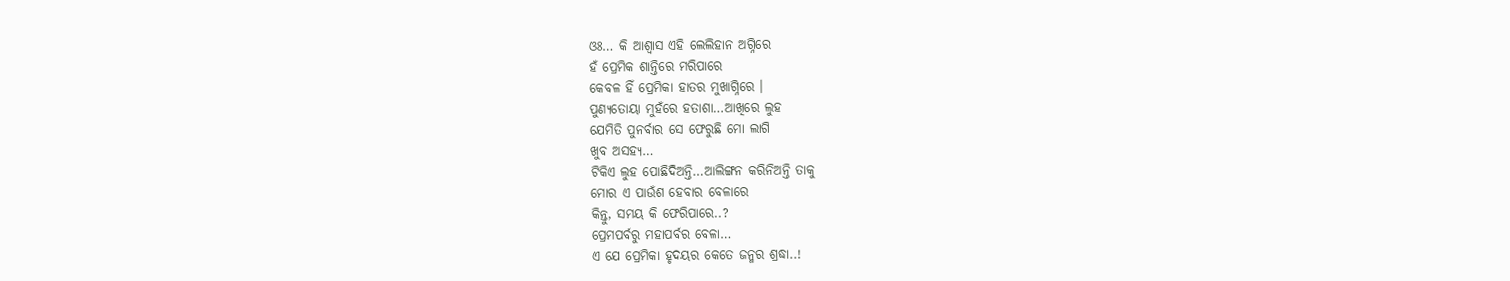ଓଃ… କି ଆଶ୍ୱାସ ଏହି ଲେଲିହାନ ଅଗ୍ନିରେ
ହଁ ପ୍ରେମିକ ଶାନ୍ତିରେ ମରିପାରେ
କେବଳ ହିଁ ପ୍ରେମିକା ହାତର ମୁଖାଗ୍ନିରେ ।
ପୁଣ୍ୟତୋୟା ମୁହଁରେ ହତାଶା…ଆଖିରେ ଲୁହ
ଯେମିତି ପୁନର୍ବାର ସେ ଫେରୁଛି ମୋ ଲାଗି
ଖୁବ ଅସହ୍ୟ…
ଟିକିଏ ଲୁହ ପୋଛିଦିଅନ୍ତି…ଆଲିଙ୍ଗନ କରିନିଅନ୍ତି ତାକୁ
ମୋର ଏ ପାଉଁଶ ହେବାର ବେଳାରେ
କିନ୍ତୁ, ସମୟ କି ଫେରିପାରେ..?
ପ୍ରେମପର୍ବରୁ ମହାପର୍ବର ବେଳା…
ଏ ଯେ ପ୍ରେମିକା ହୃଦୟର କେତେ ଜନ୍ମର ଶ୍ରଦ୍ଧା..!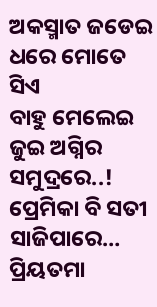ଅକସ୍ମାତ ଜଡେଇ ଧରେ ମୋତେ ସିଏ
ବାହୁ ମେଲେଇ ଜୁଇ ଅଗ୍ନିର ସମୁଦ୍ରରେ..!
ପ୍ରେମିକା ବି ସତୀ ସାଜିପାରେ…
ପ୍ରିୟତମା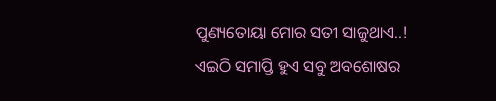ପୁଣ୍ୟତୋୟା ମୋର ସତୀ ସାଜୁଥାଏ..!
ଏଇଠି ସମାପ୍ତି ହୁଏ ସବୁ ଅବଶୋଷର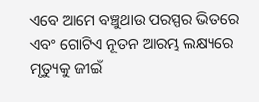ଏବେ ଆମେ ବଞ୍ଚୁଥାଉ ପରସ୍ପର ଭିତରେ
ଏବଂ ଗୋଟିଏ ନୂତନ ଆରମ୍ଭ ଲକ୍ଷ୍ୟରେ
ମୃତ୍ୟୁକୁ ଜୀଇଁ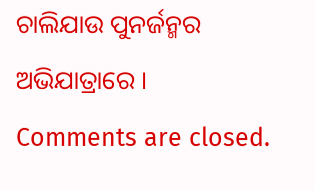ଚାଲିଯାଉ ପୁନର୍ଜନ୍ମର ଅଭିଯାତ୍ରାରେ ।
Comments are closed.